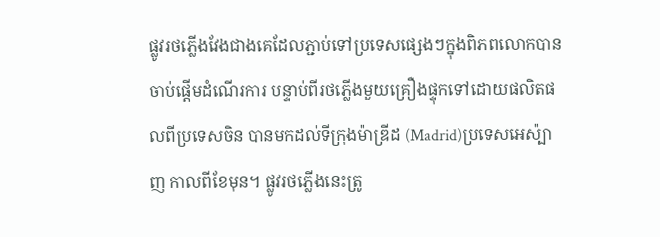ផ្លូវរថភ្លើងវែងជាងគេដែលភ្ជាប់ទៅប្រទេសផ្សេងៗក្នុងពិភពលោកបានចាប់ផ្តើមដំណើរការ បន្ទាប់ពីរថភ្លើងមួយគ្រឿងផ្ទុកទៅដោយផលិតផលពីប្រទេសចិន បានមកដល់ទីក្រុងម៉ាឌ្រីដ (Madrid)ប្រទេសអេស៉្បាញ កាលពីខែមុន។ ផ្លូវរថភ្លើងនេះត្រូ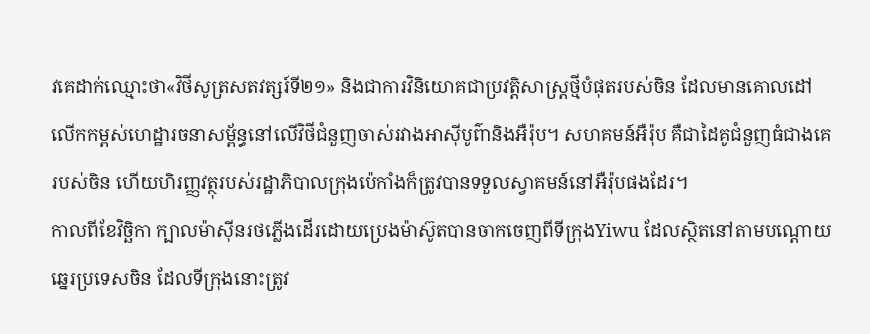វគេដាក់ឈ្មោះថា«វិថីសូត្រសតវត្សរ៍ទី២១» និងជាការវិនិយោគជាប្រវត្តិសាស្រ្តថ្មីបំផុតរបស់ចិន ដែលមានគោលដៅលើកកម្ពស់ហេដ្ឋារចនាសម្ព័ន្ធនៅលើវិថីជំនួញចាស់រវាងអាស៊ីបូព៌ានិងអឺរ៉ុប។ សហគមន៍អឺរ៉ុប គឺជាដៃគូជំនួញធំជាងគេរបស់ចិន ហើយហិរញ្ញវត្ថុរបស់រដ្ឋាភិបាលក្រុងប៉េកាំងក៏ត្រូវបានទទួលស្វាគមន៍នៅអឺរ៉ុបផងដែរ។
កាលពីខែវិច្ឆិកា ក្បាលម៉ាស៊ីនរថភ្លើងដើរដោយប្រេងម៉ាស៊ូតបានចាកចេញពីទីក្រុងYiwu ដែលស្ថិតនៅតាមបណ្តោយឆ្នេរប្រទេសចិន ដែលទីក្រុងនោះត្រូវ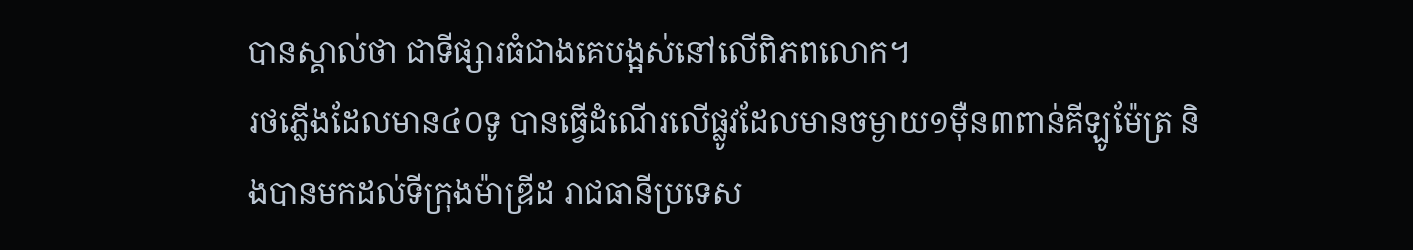បានស្គាល់ថា ជាទីផ្សារធំជាងគេបង្អស់នៅលើពិភពលោក។
រថភ្លើងដែលមាន៤០ទូ បានធ្វើដំណើរលើផ្លូវដែលមានចម្ងាយ១ម៉ឺន៣ពាន់គីឡូម៉ែត្រ និងបានមកដល់ទីក្រុងម៉ាឌ្រីដ រាជធានីប្រទេស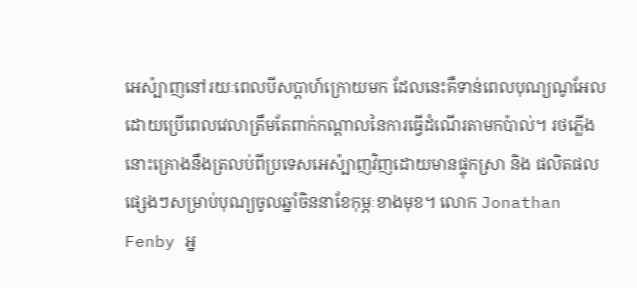អេស៉្បាញនៅរយៈពេលបីសប្តាហ៍ក្រោយមក ដែលនេះគឺទាន់ពេលបុណ្យណូអែល ដោយប្រើពេលវេលាត្រឹមតែពាក់កណ្តាលនៃការធ្វើដំណើរតាមកប៉ាល់។ រថភ្លើងនោះគ្រោងនឹងត្រលប់ពីប្រទេសអេស៉្បាញវិញដោយមានផ្ទុកស្រា និង ផលិតផលផ្សេងៗសម្រាប់បុណ្យចូលឆ្នាំចិននាខែកុម្ភៈខាងមុខ។ លោក Jonathan Fenby អ្ន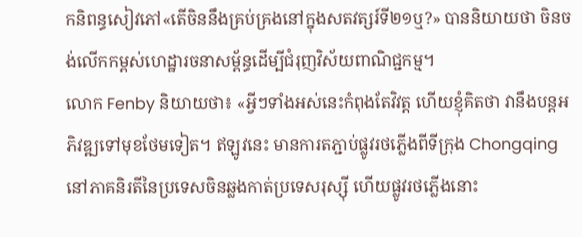កនិពន្ធសៀវភៅ«តើចិននឹងគ្រប់គ្រងនៅក្នុងសតវត្សរ៍ទី២១ឬ?» បាននិយាយថា ចិនចង់លើកកម្ពស់ហេដ្ឋារចនាសម្ព័ន្ធដើម្បីជំរុញវិស័យពាណិជ្ជកម្ម។
លោក Fenby និយាយថា៖ «អ្វីៗទាំងអស់នេះកំពុងតែវិវត្ត ហើយខ្ញុំគិតថា វានឹងបន្តអភិវឌ្ឍទៅមុខថែមទៀត។ ឥឡូវនេះ មានការតភ្ជាប់ផ្លូវរថភ្លើងពីទីក្រុង Chongqing នៅភាគនិរតីនៃប្រទេសចិនឆ្លងកាត់ប្រទេសរុស្ស៊ី ហើយផ្លូវរថភ្លើងនោះ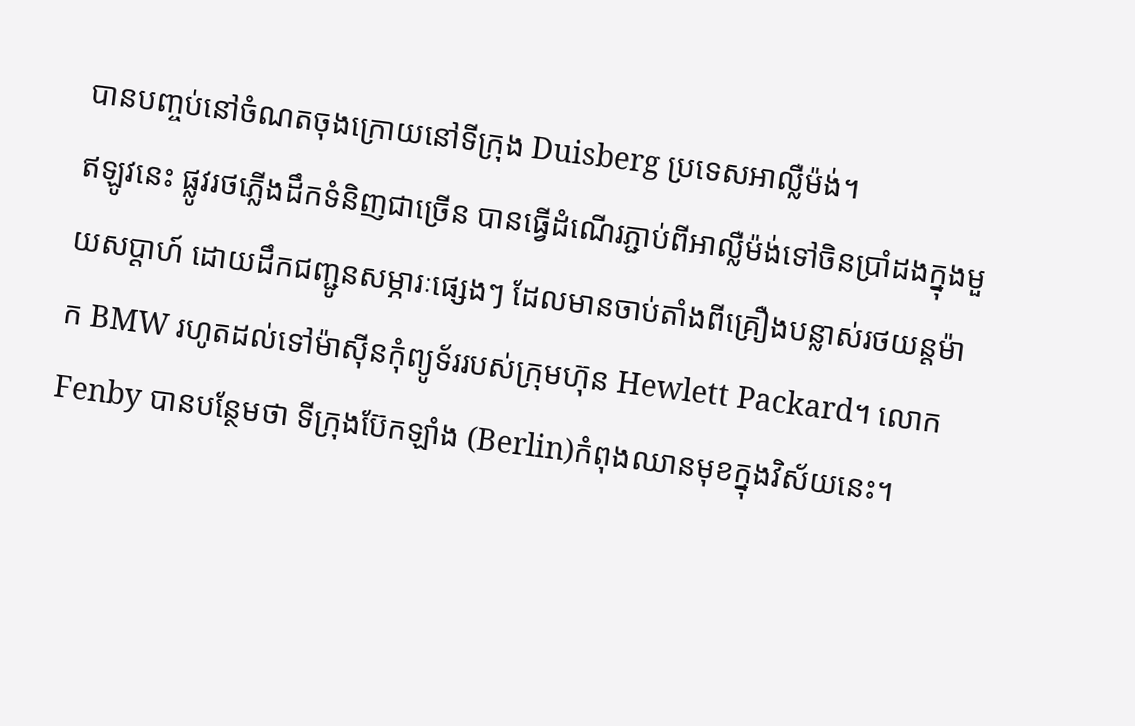បានបញ្ចប់នៅចំណតចុងក្រោយនៅទីក្រុង Duisberg ប្រទេសអាល្លឺម៉ង់។
ឥឡូវនេះ ផ្លូវរថភ្លើងដឹកទំនិញជាច្រើន បានធ្វើដំណើរភ្ជាប់ពីអាល្លឺម៉ង់ទៅចិនប្រាំដងក្នុងមួយសប្តាហ៍ ដោយដឹកជញ្ជូនសម្ភារៈផ្សេងៗ ដែលមានចាប់តាំងពីគ្រឿងបន្លាស់រថយន្តម៉ាក BMW រហូតដល់ទៅម៉ាស៊ីនកុំព្យូទ័ររបស់ក្រុមហ៊ុន Hewlett Packard។ លោក Fenby បានបន្ថែមថា ទីក្រុងប៊ែកឡាំង (Berlin)កំពុងឈានមុខក្នុងវិស័យនេះ។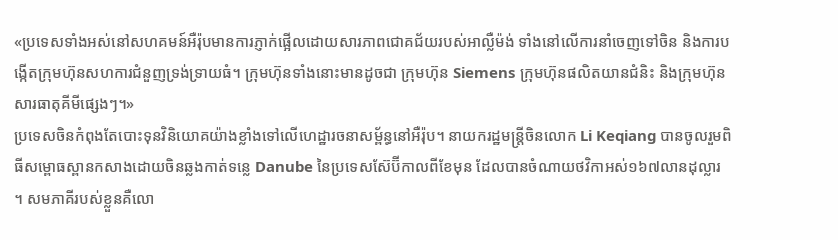«ប្រទេសទាំងអស់នៅសហគមន៍អឺរ៉ុបមានការភ្ញាក់ផ្អើលដោយសារភាពជោគជ័យរបស់អាល្លឺម៉ង់ ទាំងនៅលើការនាំចេញទៅចិន និងការបង្កើតក្រុមហ៊ុនសហការជំនួញទ្រង់ទ្រាយធំ។ ក្រុមហ៊ុនទាំងនោះមានដូចជា ក្រុមហ៊ុន Siemens ក្រុមហ៊ុនផលិតយានជំនិះ និងក្រុមហ៊ុនសារធាតុគីមីផ្សេងៗ។»
ប្រទេសចិនកំពុងតែបោះទុនវិនិយោគយ៉ាងខ្លាំងទៅលើហេដ្ឋារចនាសម្ព័ន្ធនៅអឺរ៉ុប។ នាយករដ្ឋមន្រ្តីចិនលោក Li Keqiang បានចូលរួមពិធីសម្ពោធស្ពានកសាងដោយចិនឆ្លងកាត់ទន្លេ Danube នៃប្រទេសស៊ែប៊ីកាលពីខែមុន ដែលបានចំណាយថវិកាអស់១៦៧លានដុល្លារ ។ សមភាគីរបស់ខ្លួនគឺលោ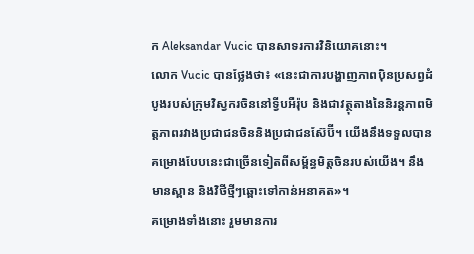ក Aleksandar Vucic បានសាទរការវិនិយោគនោះ។
លោក Vucic បានថ្លែងថា៖ «នេះជាការបង្ហាញភាពប៉ិនប្រសព្វដំបូងរបស់ក្រុមវិស្វករចិននៅទ្វីបអឺរ៉ុប និងជាវត្ថុតាងនៃនិរន្តភាពមិត្តភាពរវាងប្រជាជនចិននិងប្រជាជនស៊ែប៊ី។ យើងនឹងទទួលបានគម្រោងបែបនេះជាច្រើនទៀតពីសម្ព័ន្ធមិត្តចិនរបស់យើង។ នឹងមានស្ពាន និងវិថីថ្មីៗឆ្ពោះទៅកាន់អនាគត»។
គម្រោងទាំងនោះ រួមមានការ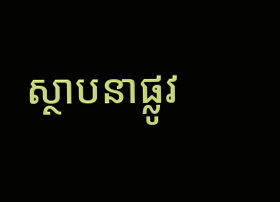ស្ថាបនាផ្លូវ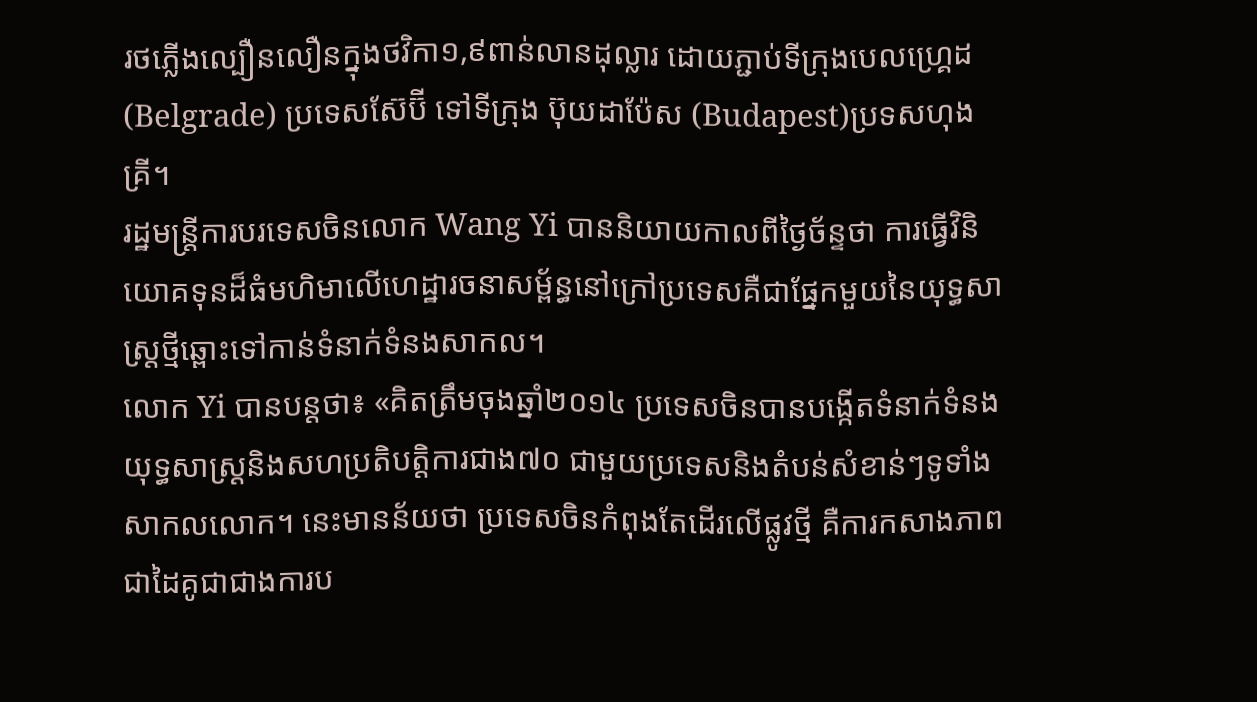រថភ្លើងល្បឿនលឿនក្នុងថវិកា១,៩ពាន់លានដុល្លារ ដោយភ្ជាប់ទីក្រុងបេលហ្គ្រេដ (Belgrade) ប្រទេសស៊ែប៊ី ទៅទីក្រុង ប៊ុយដាប៉ែស (Budapest)ប្រទសហុងគ្រី។
រដ្ឋមន្រ្តីការបរទេសចិនលោក Wang Yi បាននិយាយកាលពីថ្ងៃច័ន្ទថា ការធ្វើវិនិយោគទុនដ៏ធំមហិមាលើហេដ្ឋារចនាសម្ព័ន្ធនៅក្រៅប្រទេសគឺជាផ្នែកមួយនៃយុទ្ធសាស្រ្តថ្មីឆ្ពោះទៅកាន់ទំនាក់ទំនងសាកល។
លោក Yi បានបន្តថា៖ «គិតត្រឹមចុងឆ្នាំ២០១៤ ប្រទេសចិនបានបង្កើតទំនាក់ទំនងយុទ្ធសាស្រ្តនិងសហប្រតិបត្តិការជាង៧០ ជាមួយប្រទេសនិងតំបន់សំខាន់ៗទូទាំងសាកលលោក។ នេះមានន័យថា ប្រទេសចិនកំពុងតែដើរលើផ្លូវថ្មី គឺការកសាងភាពជាដៃគូជាជាងការប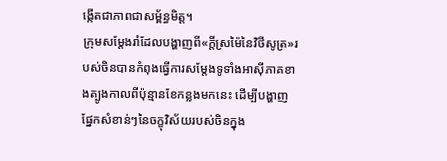ង្កើតជាភាពជាសម្ព័ន្ធមិត្ត។
ក្រុមសម្តែងរាំដែលបង្ហាញពី«ក្តីស្រម៉ៃនៃវិថីសូត្រ»របស់ចិនបានកំពុងធ្វើការសម្តែងទូទាំងអាស៊ីភាគខាងត្បូងកាលពីប៉ុន្មានខែកន្លងមកនេះ ដើម្បីបង្ហាញផ្នែកសំខាន់ៗនៃចក្ខុវិស័យរបស់ចិនក្នុង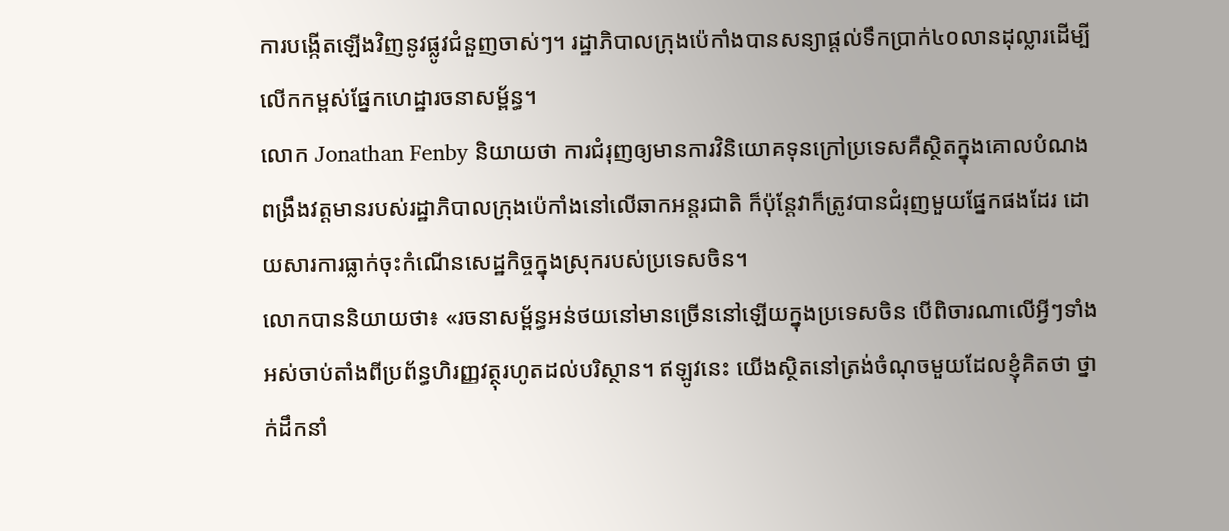ការបង្កើតឡើងវិញនូវផ្លូវជំនួញចាស់ៗ។ រដ្ឋាភិបាលក្រុងប៉េកាំងបានសន្យាផ្តល់ទឹកប្រាក់៤០លានដុល្លារដើម្បីលើកកម្ពស់ផ្នែកហេដ្ឋារចនាសម្ព័ន្ធ។
លោក Jonathan Fenby និយាយថា ការជំរុញឲ្យមានការវិនិយោគទុនក្រៅប្រទេសគឺស្ថិតក្នុងគោលបំណងពង្រឹងវត្តមានរបស់រដ្ឋាភិបាលក្រុងប៉េកាំងនៅលើឆាកអន្តរជាតិ ក៏ប៉ុន្តែវាក៏ត្រូវបានជំរុញមួយផ្នែកផងដែរ ដោយសារការធ្លាក់ចុះកំណើនសេដ្ឋកិច្ចក្នុងស្រុករបស់ប្រទេសចិន។
លោកបាននិយាយថា៖ «រចនាសម្ព័ន្ធអន់ថយនៅមានច្រើននៅឡើយក្នុងប្រទេសចិន បើពិចារណាលើអ្វីៗទាំងអស់ចាប់តាំងពីប្រព័ន្ធហិរញ្ញវត្ថុរហូតដល់បរិស្ថាន។ ឥឡូវនេះ យើងស្ថិតនៅត្រង់ចំណុចមួយដែលខ្ញុំគិតថា ថ្នាក់ដឹកនាំ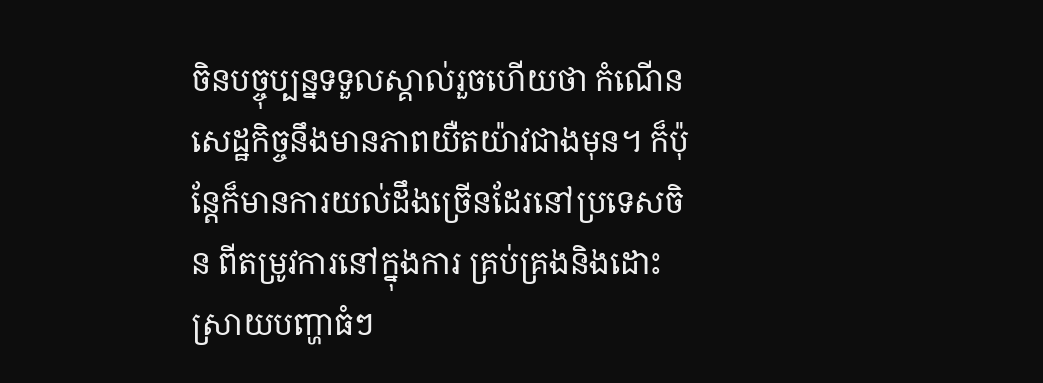ចិនបច្ចុប្បន្នទទួលស្គាល់រួចហើយថា កំណើនសេដ្ឋកិច្ចនឹងមានភាពយឺតយ៉ាវជាងមុន។ ក៏ប៉ុន្តែក៏មានការយល់ដឹងច្រើនដែរនៅប្រទេសចិន ពីតម្រូវការនៅក្នុងការ គ្រប់គ្រងនិងដោះស្រាយបញ្ហាធំៗ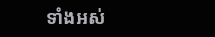ទាំងអស់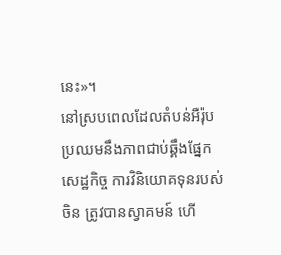នេះ»។
នៅស្របពេលដែលតំបន់អឺរ៉ុបប្រឈមនឹងភាពជាប់ឆ្គឹងផ្នែកសេដ្ឋកិច្ច ការវិនិយោគទុនរបស់ចិន ត្រូវបានស្វាគមន៍ ហើ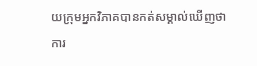យក្រុមអ្នកវិភាគបានកត់សម្គាល់ឃើញថា ការ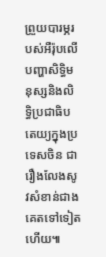ព្រួយបារម្ភរបស់អឺរ៉ុបលើបញ្ហាសិទ្ធិមនុស្សនិងលិទ្ធិប្រជាធិបតេយ្យក្នុងប្រទេសចិន ជារឿងលែងសូវសំខាន់ជាងគេតទៅទៀតហើយ៕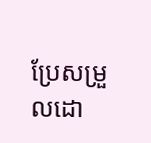ប្រែសម្រួលដោ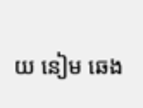យ នៀម ឆេង